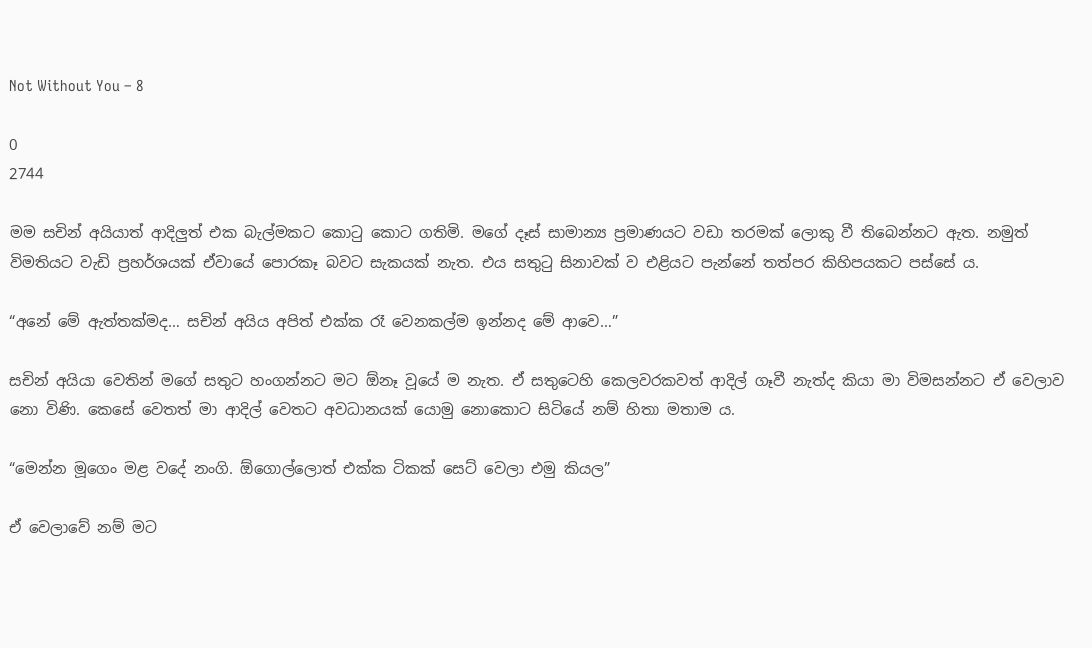Not Without You – 8

0
2744

මම සචින් අයියාත් ආදිලුත් එක බැල්මකට කොටු කොට ගතිමි. මගේ දෑස් සාමාන්‍ය ප්‍රමාණයට වඩා තරමක් ලොකු වී තිබෙන්නට ඇත. නමුත් විමතියට වැඩි ප්‍රහර්ශයක් ඒවායේ පොරකෑ බවට සැකයක් නැත. එය සතුටු සිනාවක් ව එළියට පැන්නේ තත්පර කිහිපයකට පස්සේ ය.

“අනේ මේ ඇත්තක්මද… සචින් අයිය අපිත් එක්ක රෑ වෙනකල්ම ඉන්නද මේ ආවෙ…”

සචින් අයියා වෙතින් මගේ සතුට හංගන්නට මට ඕනෑ වූයේ ම නැත. ඒ සතුටෙහි කෙලවරකවත් ආදිල් ගෑවී නැත්ද කියා මා විමසන්නට ඒ වෙලාව නො විණි. කෙසේ වෙතත් මා ආදිල් වෙතට අවධානයක් යොමු නොකොට සිටියේ නම් හිතා මතාම ය.

“මෙන්න මූගෙං මළ වදේ නංගි. ඕගොල්ලොත් එක්ක ටිකක් සෙට් වෙලා එමු කියල”

ඒ වෙලාවේ නම් මට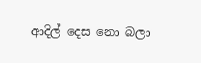ආදිල් දෙස නො බලා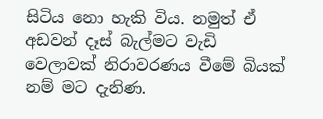සිටිය නො හැකි විය. නමුත් ඒ අඩවන් දෑස් බැල්මට වැඩි වෙලාවක් නිරාවරණය වීමේ බියක් නම් මට දැනිණ.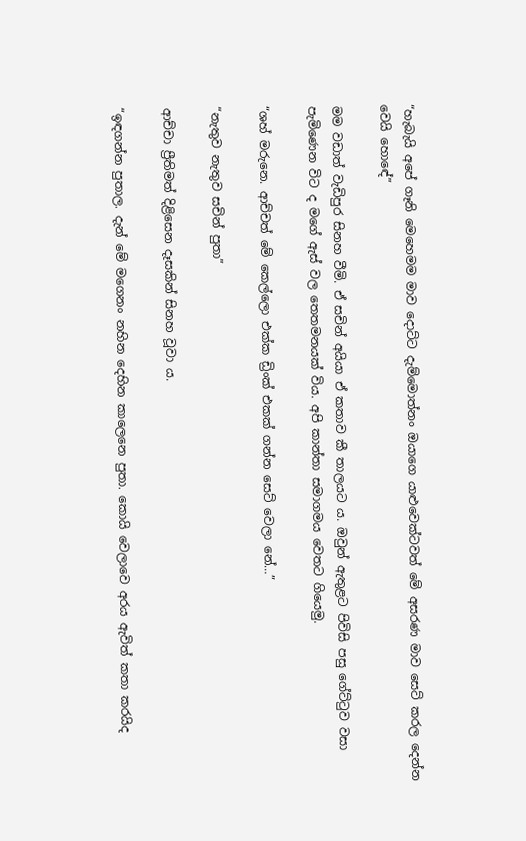“හැබැයි අපේ ගෑනි මෙහෙමම මාව දොට්ට දැම්මොත්නං ඔයාගෙ යාළුවෙක්ටවත් මේ අසරණ මාව සෙට් කරල දෙන්න වෙයි හොඳේ”

මම වඩාත් වැඩිපුර සිනහ වීමි. ඒ සචින් අයියා ඒ කතාව කී තාලයට ය. ඔවුන් ඇතුළට පිවිසි පසු ගේට්ටුව වසා පැමිණෙන විට ද මගේ ඇස් වල තෙතමනයක් විය. අපි කාන්තා සමාගමය වෙතට ගියෙමු.

“ශහ් මරුනෙ. ආච්චත් මේ කෙල්ලො එක්ක ඩ්‍රිංක් එකක් ගන්න සෙට් වෙලා නේ…”

“නැතුව නැතුව සචින් පුතා”

ආච්චා ප්‍රීතිමත් දිළිසෙන දෑසකින් සිනහ වූවා ය.

“ඉඳගන්න පුතාල. දැන් මේ මගෙනං නහින දෙහින කාලෙනෙ පුතා. කොයි වෙලාවෙ අරය ඇවිත් කතා කරයිද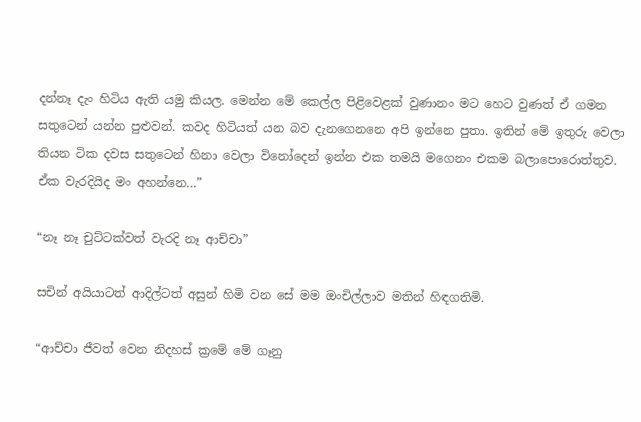දන්නෑ දැං හිටිය ඇති යමු කියල. මෙන්න මේ කෙල්ල පිළිවෙළක් වුණානං මට හෙට වුණත් ඒ ගමන සතුටෙන් යන්න පුළුවන්. කවද හිටියත් යන බව දැනගෙනනෙ අපි ඉන්නෙ පුතා. ඉතින් මේ ඉතුරු වෙලා තියන ටික දවස සතුටෙන් හිනා වෙලා විනෝදෙන් ඉන්න එක තමයි මගෙනං එකම බලාපොරොත්තුව. ඒක වැරදියිද මං අහන්නෙ…”

“නෑ නෑ චුට්ටක්වත් වැරදි නෑ ආච්චා”

සචින් අයියාටත් ආදිල්ටත් අසුන් හිමි වන සේ මම ඔංචිල්ලාව මතින් හිඳගතිමි.

“ආච්චා ජීවත් වෙන නිදහස් ක්‍රමේ මේ ගෑනු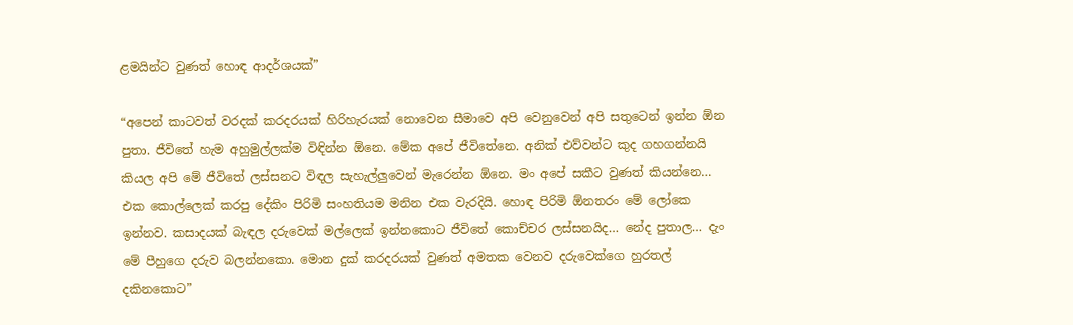ළමයින්ට වුණත් හොඳ ආදර්ශයක්”

“අපෙන් කාටවත් වරදක් කරදරයක් හිරිහැරයක් නොවෙන සීමාවෙ අපි වෙනුවෙන් අපි සතුටෙන් ඉන්න ඕන පුතා. ජීවිතේ හැම අහුමුල්ලක්ම විඳින්න ඕනෙ. මේක අපේ ජීවිතේනෙ. අනික් එව්වන්ට කුද ගහගන්නයි කියල අපි මේ ජීවිතේ ලස්සනට විඳල සැහැල්ලුවෙන් මැරෙන්න ඕනෙ. මං අපේ සකීට වුණත් කියන්නෙ… එක කොල්ලෙක් කරපු දේකිං පිරිමි සංහතියම මනින එක වැරදියි. හොඳ පිරිමි ඕනතරං මේ ලෝකෙ ඉන්නව. කසාදයක් බැඳල දරුවෙක් මල්ලෙක් ඉන්නකොට ජීවිතේ කොච්චර ලස්සනයිද… නේද පුතාල… දැං මේ පීහුගෙ දරුව බලන්නකො. මොන දුක් කරදරයක් වුණත් අමතක වෙනව දරුවෙක්ගෙ හුරතල් දකිනකොට”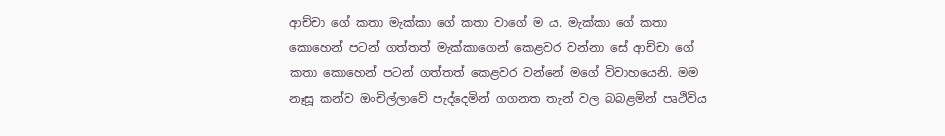ආච්චා ගේ කතා මැක්කා ගේ කතා වාගේ ම ය. මැක්කා ගේ කතා කොහෙන් පටන් ගත්තත් මැක්කාගෙන් කෙළවර වන්නා සේ ආච්චා ගේ කතා කොහෙන් පටන් ගත්තත් කෙළවර වන්නේ මගේ විවාහයෙනි. මම නෑසූ කන්ව ඔංචිල්ලාවේ පැද්දෙමින් ගගනත තැන් වල බබළමින් පෘථිවිය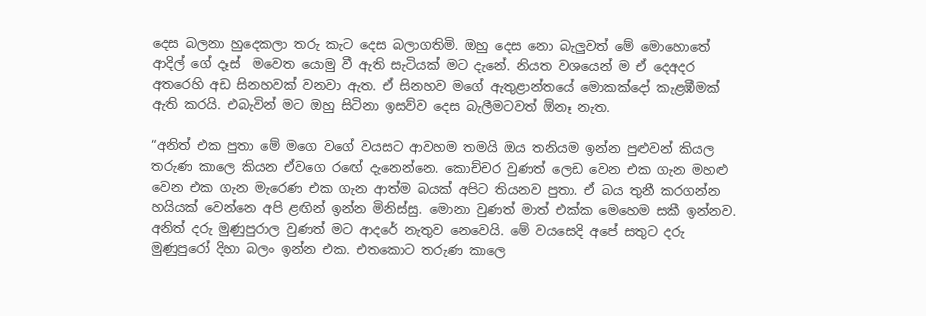දෙස බලනා හුදෙකලා තරු කැට දෙස බලාගතිමි. ඔහු දෙස නො බැලුවත් මේ මොහොතේ ආදිල් ගේ දෑස්  මවෙත යොමු වී ඇති සැටියක් මට දැනේ. නියත වශයෙන් ම ඒ දෙඅදර අතරෙහි අඩ සිනහවක් වනවා ඇත. ඒ සිනහව මගේ ඇතුළාන්තයේ මොකක්දෝ කැළඹීමක් ඇති කරයි. එබැවින් මට ඔහු සිටිනා ඉසව්ව දෙස බැලීමටවත් ඕනෑ නැත.

“අනිත් එක පුතා මේ මගෙ වගේ වයසට ආවහම තමයි ඔය තනියම ඉන්න පුළුවන් කියල තරුණ කාලෙ කියන ඒවගෙ රඟේ දැනෙන්නෙ. කොච්චර වුණත් ලෙඩ වෙන එක ගැන මහළු වෙන එක ගැන මැරෙණ එක ගැන ආත්ම බයක් අපිට තියනව පුතා. ඒ බය තුනී කරගන්න හයියක් වෙන්නෙ අපි ළඟින් ඉන්න මිනිස්සු. මොනා වුණත් මාත් එක්ක මෙහෙම සකී ඉන්නව. අනිත් දරු මුණුපුරාල වුණත් මට ආදරේ නැතුව නෙවෙයි. මේ වයසෙදි අපේ සතුට දරු මුණුපුරෝ දිහා බලං ඉන්න එක. එතකොට තරුණ කාලෙ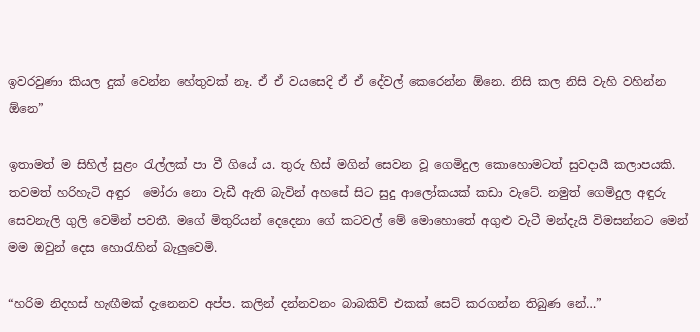ඉවරවුණා කියල දුක් වෙන්න හේතුවක් නෑ. ඒ ඒ වයසෙදි ඒ ඒ දේවල් කෙරෙන්න ඕනෙ. නිසි කල නිසි වැහි වහින්න ඕනෙ”

ඉතාමත් ම සිහිල් සුළං රැල්ලක් පා වී ගියේ ය. තුරු හිස් මගින් සෙවන වූ ගෙමිදුල කොහොමටත් සුවදායී කලාපයකි. තවමත් හරිහැටි අඳුර  මෝරා නො වැඩී ඇති බැවින් අහසේ සිට සුදු ආලෝකයක් කඩා වැටේ. නමුත් ගෙමිදුල අඳුරු සෙවනැලි ගුලි වෙමින් පවතී. මගේ මිතුරියන් දෙදෙනා ගේ කටවල් මේ මොහොතේ අගුළු වැටී මන්දැයි විමසන්නට මෙන් මම ඔවුන් දෙස හොරැහින් බැලුවෙමි.

“හරිම නිදහස් හැඟීමක් දැනෙනව අප්ප. කලින් දන්නවනං බාබකිව් එකක් සෙට් කරගන්න තිබුණ නේ…”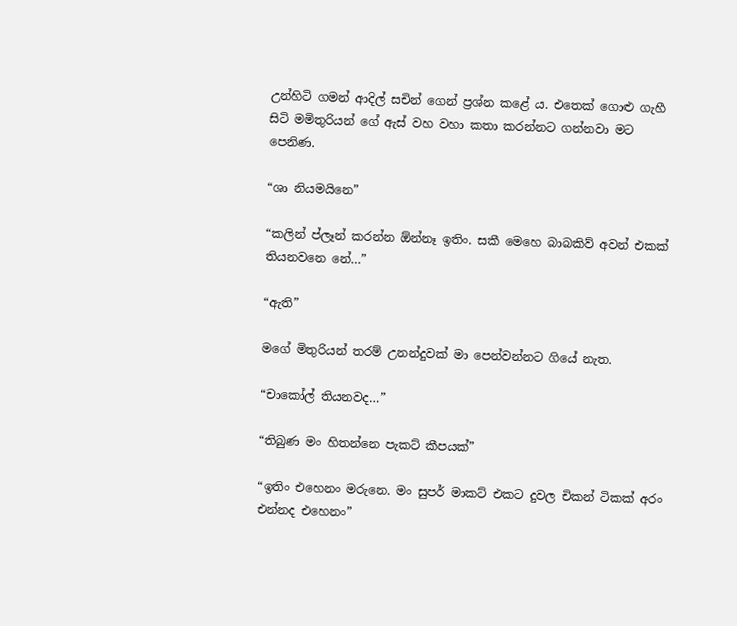උන්හිටි ගමන් ආදිල් සචින් ගෙන් ප්‍රශ්න කළේ ය. එතෙක් ගොළු ගැහී සිටි මමිතුරියන් ගේ ඇස් වහ වහා කතා කරන්නට ගන්නවා මට පෙනිණ.

“ශා නියමයිනෙ”

“කලින් ප්ලෑන් කරන්න ඕන්නෑ ඉතිං. සකී මෙහෙ බාබකිව් අවන් එකක් තියනවනෙ නේ…”

“ඇති”

මගේ මිතුරියන් තරම් උනන්දුවක් මා පෙන්වන්නට ගියේ නැත.

“චාකෝල් තියනවද…”

“තිබුණ මං හිතන්නෙ පැකට් කීපයක්”

“ඉතිං එහෙනං මරුනෙ. මං සුපර් මාකට් එකට දුවල චිකන් ටිකක් අරං එන්නද එහෙනං”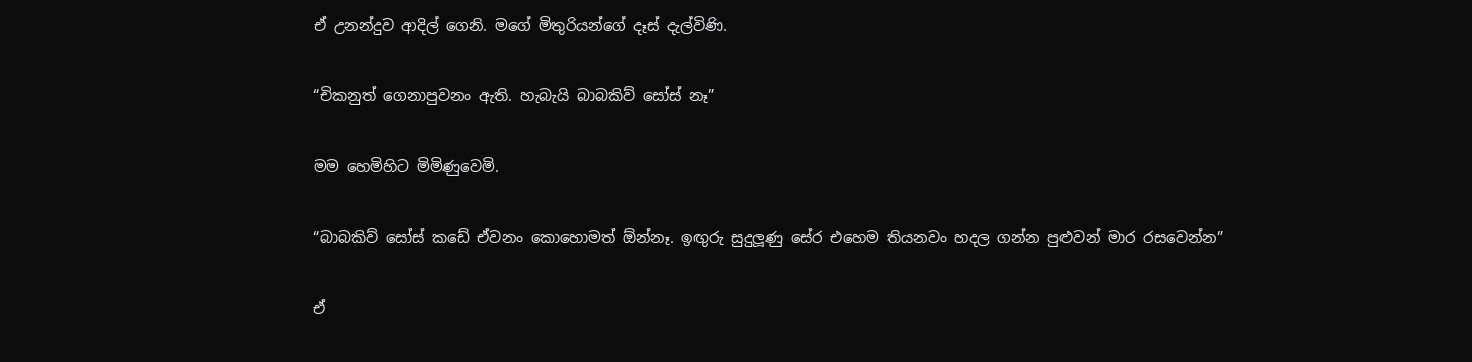ඒ උනන්දුව ආදිල් ගෙනි. මගේ මිතුරියන්ගේ දෑස් දැල්විණි.

“චිකනුත් ගෙනාපුවනං ඇති. හැබැයි බාබකිව් සෝස් නෑ”

මම හෙමිහිට මිමිණුවෙමි.

“බාබකිව් සෝස් කඩේ ඒවනං කොහොමත් ඕන්නෑ. ඉඟුරු සුදුලූණු සේර එහෙම තියනවං හදල ගන්න පුළුවන් මාර රසවෙන්න”

ඒ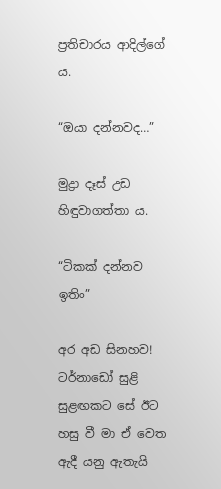ප්‍රතිචාරය ආදිල්ගේ ය.

“ඔයා දන්නවද…”

මුද්‍රා දෑස් උඩ හිඳුවාගත්තා ය.

“ටිකක් දන්නව ඉතිං”

අර අඩ සිනහව! ටර්නාඩෝ සුළි සුළඟකට සේ ඊට හසු වී මා ඒ වෙත ඇදී යනු ඇතැයි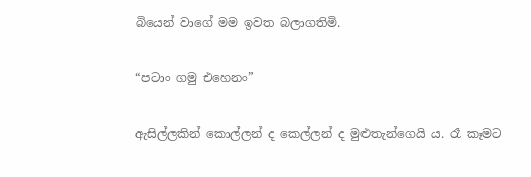බියෙන් වාගේ මම ඉවත බලාගතිමි.

“පටාං ගමු එහෙනං”

ඇසිල්ලකින් කොල්ලන් ද කෙල්ලන් ද මුළුතැන්ගෙයි ය. රෑ කෑමට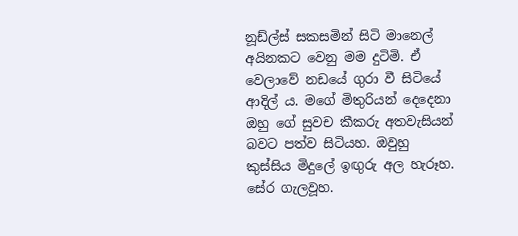නූඩ්ල්ස් සකසමින් සිටි මානෙල් අයිනකට වෙනු මම දුටිමි. ඒ වෙලාවේ නඩයේ ගුරා වී සිටියේ ආදිල් ය. මගේ මිතුරියන් දෙදෙනා ඔහු ගේ සුවච කීකරු අතවැසියන් බවට පත්ව සිටියහ. ඔවුහු කුස්සිය මිදුලේ ඉඟුරු අල හැරූහ. සේර ගැලවූහ.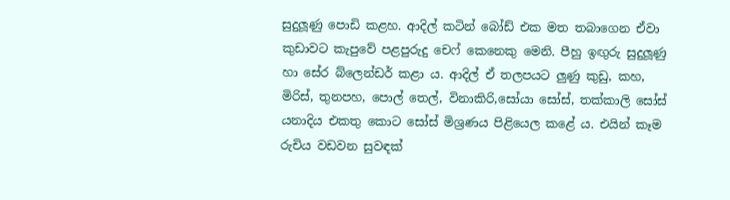සුදුලූණු පොඩි කළහ. ආදිල් කටින් බෝඩ් එක මත තබාගෙන ඒවා කුඩාවට කැපුවේ පළපුරුදු චෙෆ් කෙනෙකු මෙනි. පීහු ඉඟුරු සුදුලූණු හා සේර බ්ලෙන්ඩර් කළා ය. ආදිල් ඒ තලපයට ලුණු කුඩු, කහ, මිරිස්, තුනපහ, පොල් තෙල්, විනාකිරි,සෝයා සෝස්, තක්කාලි සෝස් යනාදිය එකතු කොට සෝස් මිශ්‍රණය පිළියෙල කළේ ය. එයින් කෑම රුචිය වඩවන සුවඳක්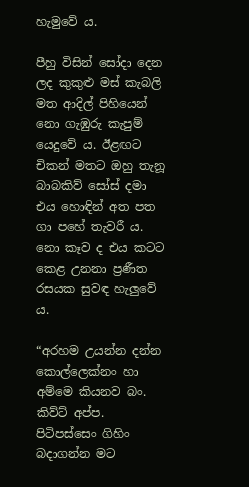හැමුවේ ය.

පීහු විසින් සෝදා දෙන ලද කුකුළු මස් කැබලි මත ආදිල් පිහියෙන් නො ගැඹුරු කැපුම් යෙදුවේ ය. ඊළඟට චිකන් මතට ඔහු තැනූ බාබකිව් සෝස් දමා එය හොඳින් අත පත ගා පහේ තැවරී ය. නො කෑව ද එය කටට කෙළ උනනා ප්‍රණීත රසයක සුවඳ හැලුවේ ය.

“අරහම උයන්න දන්න කොල්ලෙක්නං හා අම්මෙ කියනව බං. කිව්ට් අප්ප. පිටිපස්සෙං ගිහිං බදාගන්න මට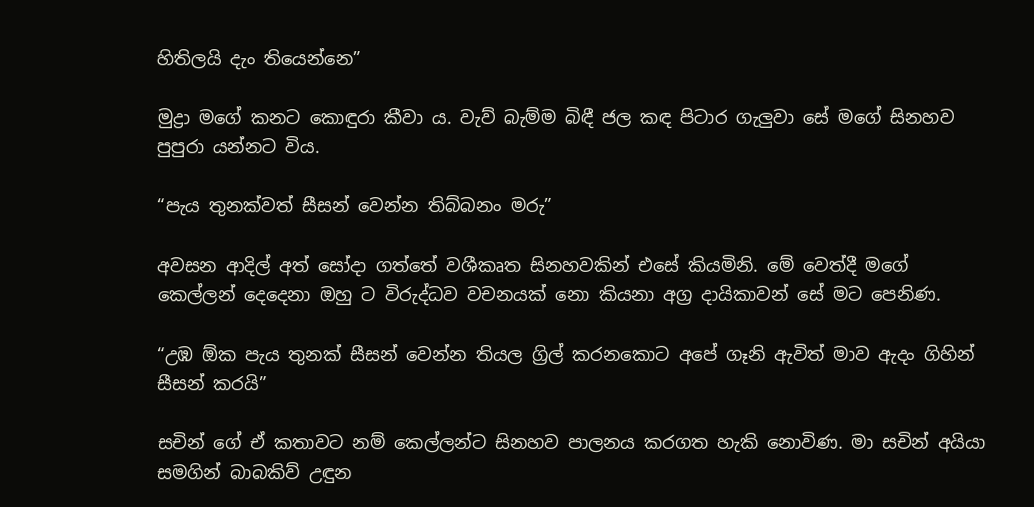හිතිලයි දැං තියෙන්නෙ”

මුද්‍රා මගේ කනට කොඳුරා කීවා ය. වැව් බැම්ම බිඳී ජල කඳ පිටාර ගැලුවා සේ මගේ සිනහව පුපුරා යන්නට විය.

“පැය තුනක්වත් සීසන් වෙන්න තිබ්බනං මරු”

අවසන ආදිල් අත් සෝදා ගත්තේ වශීකෘත සිනහවකින් එසේ කියමිනි. මේ වෙත්දී මගේ කෙල්ලන් දෙදෙනා ඔහු ට විරුද්ධව වචනයක් නො කියනා අග්‍ර දායිකාවන් සේ මට පෙනිණ.

“උඹ ඕක පැය තුනක් සීසන් වෙන්න තියල ග්‍රිල් කරනකොට අපේ ගෑනි ඇවිත් මාව ඇදං ගිහින් සීසන් කරයි”

සචින් ගේ ඒ කතාවට නම් කෙල්ලන්ට සිනහව පාලනය කරගත හැකි නොවිණ. මා සචින් අයියා සමගින් බාබකිව් උඳුන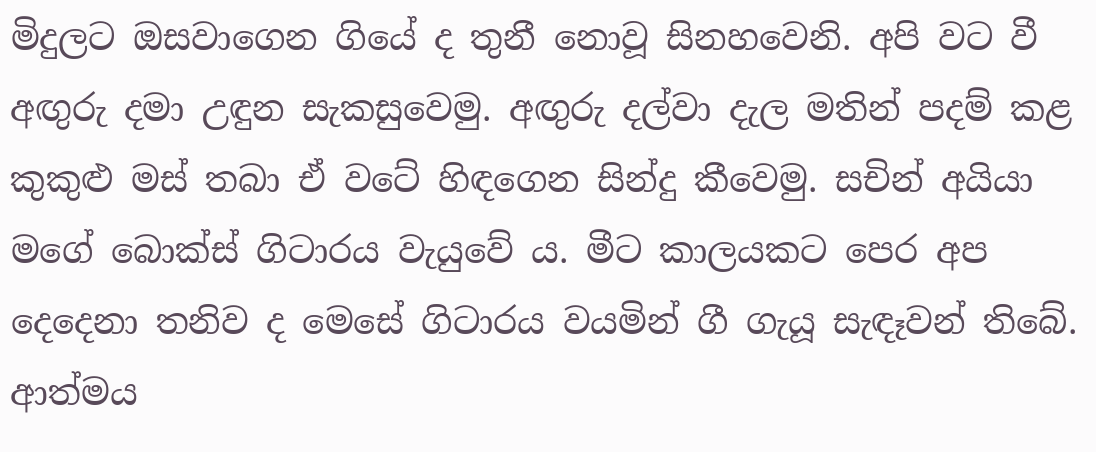මිදුලට ඔසවාගෙන ගියේ ද තුනී නොවූ සිනහවෙනි. අපි වට වී අඟුරු දමා උඳුන සැකසුවෙමු. අඟුරු දල්වා දැල මතින් පදම් කළ කුකුළු මස් තබා ඒ වටේ හිඳගෙන සින්දු කීවෙමු. සචින් අයියා මගේ බොක්ස් ගිටාරය වැයුවේ ය. මීට කාලයකට පෙර අප දෙදෙනා තනිව ද මෙසේ ගිටාරය වයමින් ගී ගැයූ සැඳෑවන් තිබේ. ආත්මය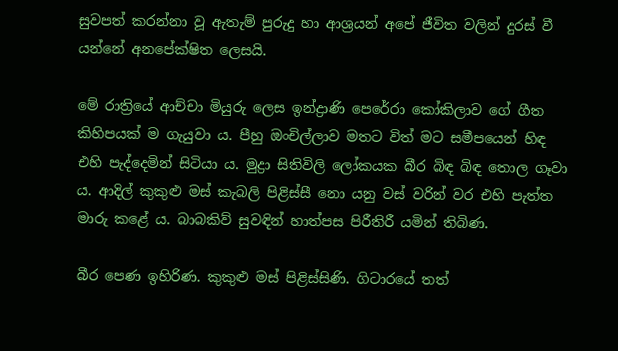සුවපත් කරන්නා වූ ඇතැම් පුරුදු හා ආශ්‍රයන් අපේ ජීවිත වලින් දුරස් වී යන්නේ අනපේක්ෂිත ලෙසයි.

මේ රාත්‍රියේ ආච්චා මියුරු ලෙස ඉන්ද්‍රාණි පෙරේරා කෝකිලාව ගේ ගීත කිහිපයක් ම ගැයුවා ය. පීහු ඔංචිල්ලාව මතට විත් මට සමීපයෙන් හිඳ එහි පැද්දෙමින් සිටියා ය. මුද්‍රා සිතිවිලි ලෝකයක බීර බිඳ බිඳ තොල ගෑවා ය. ආදිල් කුකුළු මස් කැබලි පිළිස්සී නො යනු වස් වරින් වර එහි පැත්ත මාරු කළේ ය. බාබකිව් සුවඳින් හාත්පස පිරීතිරී යමින් තිබිණ.

බීර පෙණ ඉහිරිණ. කුකුළු මස් පිළිස්සිණි. ගිටාරයේ තත්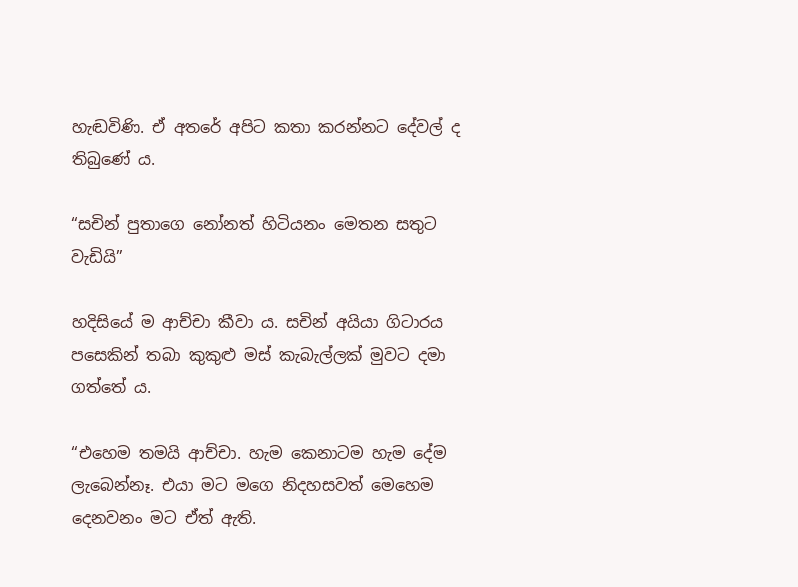හැඬවිණි. ඒ අතරේ අපිට කතා කරන්නට දේවල් ද තිබුණේ ය.

“සචින් පුතාගෙ නෝනත් හිටියනං මෙතන සතුට වැඩියි”

හදිසියේ ම ආච්චා කීවා ය. සචින් අයියා ගිටාරය පසෙකින් තබා කුකුළු මස් කැබැල්ලක් මුවට දමා ගත්තේ ය.

“එහෙම තමයි ආච්චා. හැම කෙනාටම හැම දේම ලැබෙන්නෑ. එයා මට මගෙ නිදහසවත් මෙහෙම දෙනවනං මට ඒත් ඇති.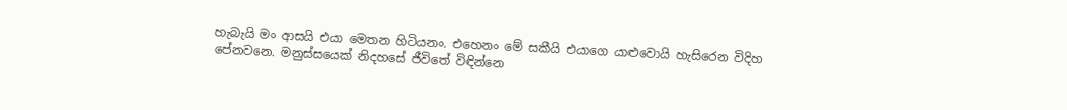හැබැයි මං ආසයි එයා මෙතන හිටියනං. එහෙනං මේ සකීයි එයාගෙ යාළුවොයි හැසිරෙන විදිහ පේනවනෙ. මනුස්සයෙක් නිදහසේ ජීවිතේ විඳින්නෙ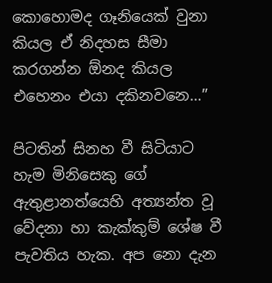කොහොමද ගෑනියෙක් වුනා කියල ඒ නිදහස සීමා කරගන්න ඕනද කියල එහෙනං එයා දකිනවනෙ…”

පිටතින් සිනහ වී සිටියාට හැම මිනිසෙකු ගේ ඇතුළානත්යෙහි අත්‍යන්ත වූ වේදනා හා කැක්කුම් ශේෂ වී පැවතිය හැක. අප නො දැන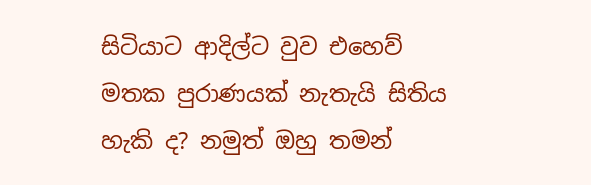සිටියාට ආදිල්ට වුව එහෙව් මතක පුරාණයක් නැතැයි සිතිය හැකි ද? නමුත් ඔහු තමන්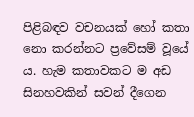පිළිබඳව වචනයක් හෝ කතා නො කරන්නට ප්‍රවේසම් වූයේ ය. හැම කතාවකට ම අඩ සිනහවකින් සවන් දීගෙන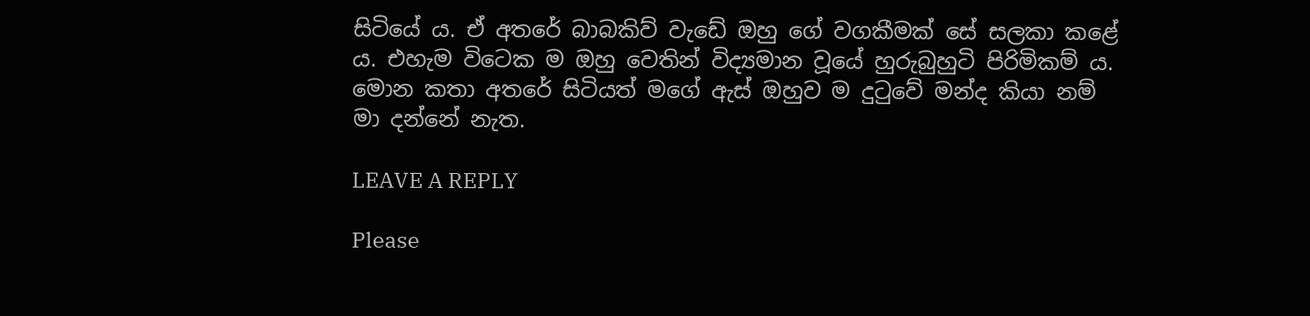සිටියේ ය. ඒ අතරේ බාබකිව් වැඩේ ඔහු ගේ වගකීමක් සේ සලකා කළේ ය. එහැම විටෙක ම ඔහු වෙතින් විද්‍යමාන වූයේ හුරුබුහුටි පිරිමිකම් ය. මොන කතා අතරේ සිටියත් මගේ ඇස් ඔහුව ම දුටුවේ මන්ද කියා නම් මා දන්නේ නැත.

LEAVE A REPLY

Please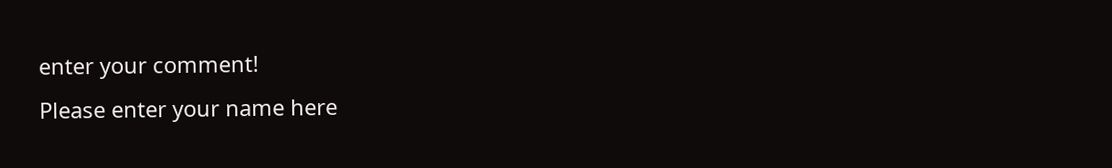enter your comment!
Please enter your name here